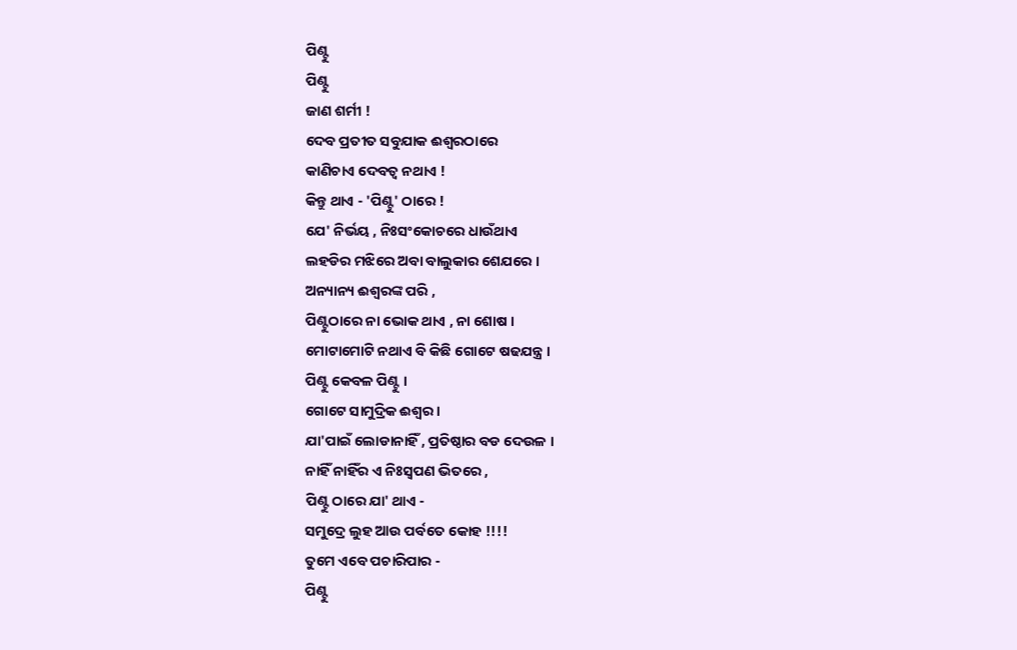ପିଣ୍ଟୁ
ପିଣ୍ଟୁ
ଜାଣ ଶର୍ମୀ !
ଦେବ ପ୍ରତୀତ ସବୁଯାକ ଈଶ୍ୱରଠାରେ
କାଣିଚାଏ ଦେବତ୍ୱ ନଥାଏ !
କିନ୍ତୁ ଥାଏ - 'ପିଣ୍ଟୁ' ଠାରେ !
ଯେ' ନିର୍ଭୟ , ନିଃସଂକୋଚରେ ଧାଉଁଥାଏ
ଲହଡିର ମଝିରେ ଅବା ବାଲୁକାର ଶେଯରେ ।
ଅନ୍ୟାନ୍ୟ ଈଶ୍ଵରଙ୍କ ପରି ,
ପିଣ୍ଟୁଠାରେ ନା ଭୋକ ଥାଏ , ନା ଶୋଷ ।
ମୋଟାମୋଟି ନଥାଏ ବି କିଛି ଗୋଟେ ଷଢଯନ୍ତ୍ର ।
ପିଣ୍ଟୁ କେବଳ ପିଣ୍ଟୁ ।
ଗୋଟେ ସାମୁଦ୍ରିକ ଈଶ୍ୱର ।
ଯା'ପାଇଁ ଲୋଡାନାହିଁ , ପ୍ରତିଷ୍ଠାର ବଡ ଦେଉଳ ।
ନାହିଁ ନାହିଁର ଏ ନିଃସ୍ୱପଣ ଭିତରେ ,
ପିଣ୍ଟୁ ଠାରେ ଯା' ଥାଏ -
ସମୁଦ୍ରେ ଲୁହ ଆଉ ପର୍ବତେ କୋହ !!!!
ତୁମେ ଏବେ ପଚାରିପାର -
ପିଣ୍ଟୁ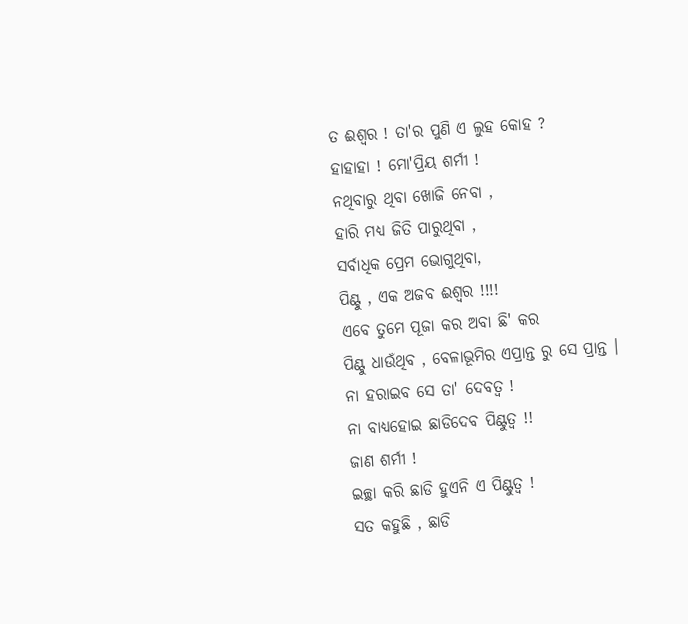ତ ଈଶ୍ୱର ! ତା'ର ପୁଣି ଏ ଲୁହ କୋହ ?
ହାହାହା ! ମୋ'ପ୍ରିୟ ଶର୍ମୀ !
ନଥିବାରୁ ଥିବା ଖୋଜି ନେବା ,
ହାରି ମଧ୍ୟ ଜିତି ପାରୁଥିବା ,
ସର୍ବାଧିକ ପ୍ରେମ ଭୋଗୁଥିବା,
ପିଣ୍ଟୁ , ଏକ ଅଜବ ଈଶ୍ୱର !!!!
ଏବେ ତୁମେ ପୂଜା କର ଅବା ଛି' କର
ପିଣ୍ଟୁ ଧାଉଁଥିବ , ବେଳାଭୂମିର ଏପ୍ରାନ୍ତ ରୁ ସେ ପ୍ରାନ୍ତ ।
ନା ହରାଇବ ସେ ତା' ଦେବତ୍ୱ !
ନା ବାଧ୍ୟହୋଇ ଛାଡିଦେବ ପିଣ୍ଟୁତ୍ୱ !!
ଜାଣ ଶର୍ମୀ !
ଇଚ୍ଛା କରି ଛାଡି ହୁଏନି ଏ ପିଣ୍ଟୁତ୍ୱ !
ସତ କହୁଛି , ଛାଡି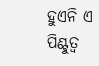ହୁଏନି ଏ ପିଣ୍ଟୁତ୍ୱ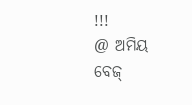!!!
@ ଅମିୟ ବେଜ୍